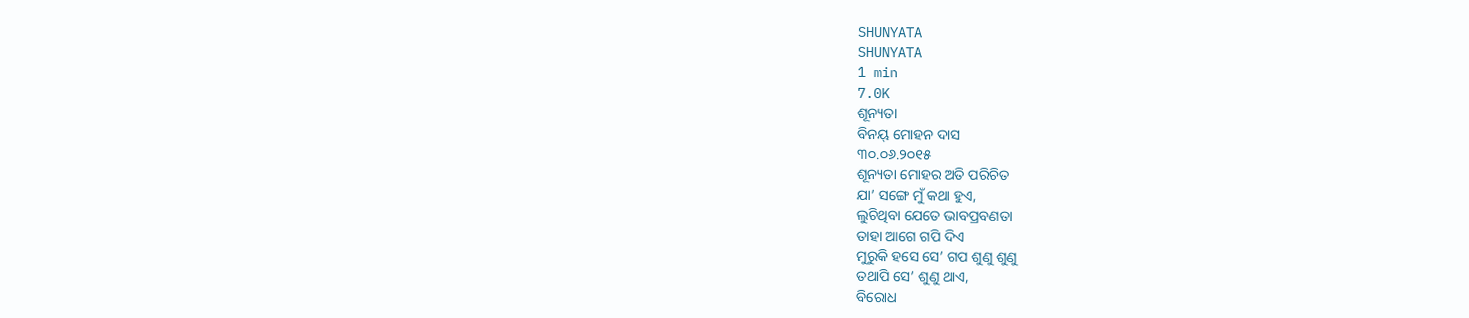SHUNYATA
SHUNYATA
1 min
7.0K
ଶୂନ୍ୟତା
ବିନୟ୍ ମୋହନ ଦାସ
୩୦.୦୬.୨୦୧୫
ଶୂନ୍ୟତା ମୋହର ଅତି ପରିଚିତ
ଯା’ ସଙ୍ଗେ ମୁଁ କଥା ହୁଏ,
ଲୁଚିଥିବା ଯେତେ ଭାବପ୍ରବଣତା
ତାହା ଆଗେ ଗପି ଦିଏ
ମୁରୁକି ହସେ ସେ’ ଗପ ଶୁଣୁ ଶୁଣୁ
ତଥାପି ସେ’ ଶୁଣୁ ଥାଏ,
ବିରୋଧ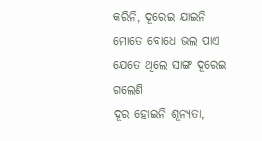କରିନି, ଦୂରେଇ ଯାଇନି
ମୋତେ ବୋଧେ ଭଲ ପାଏ
ଯେତେ ଥିଲେ ସାଙ୍ଗ ଦୂରେଇ ଗଲେଣି
ଦୂର ହୋଇନି ଶୂନ୍ୟତା,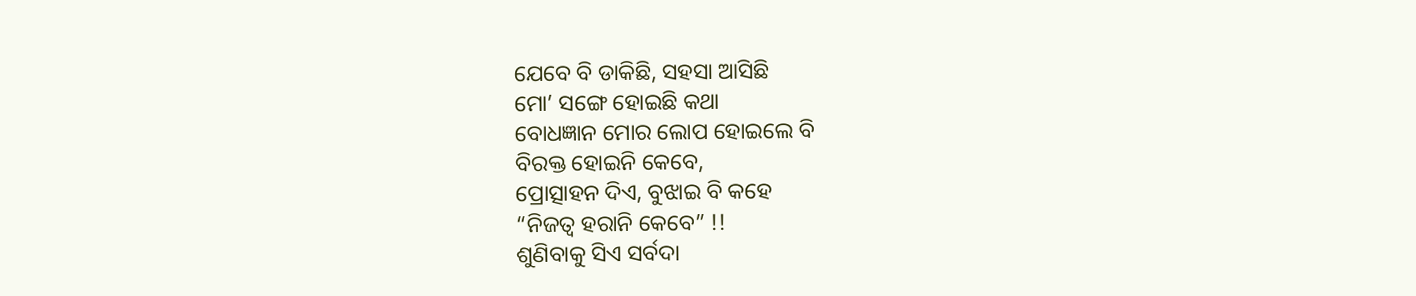ଯେବେ ବି ଡାକିଛି, ସହସା ଆସିଛି
ମୋ’ ସଙ୍ଗେ ହୋଇଛି କଥା
ବୋଧଜ୍ଞାନ ମୋର ଲୋପ ହୋଇଲେ ବି
ବିରକ୍ତ ହୋଇନି କେବେ,
ପ୍ରୋତ୍ସାହନ ଦିଏ, ବୁଝାଇ ବି କହେ
“ନିଜତ୍ବ ହରାନି କେବେ” !!
ଶୁଣିବାକୁ ସିଏ ସର୍ବଦା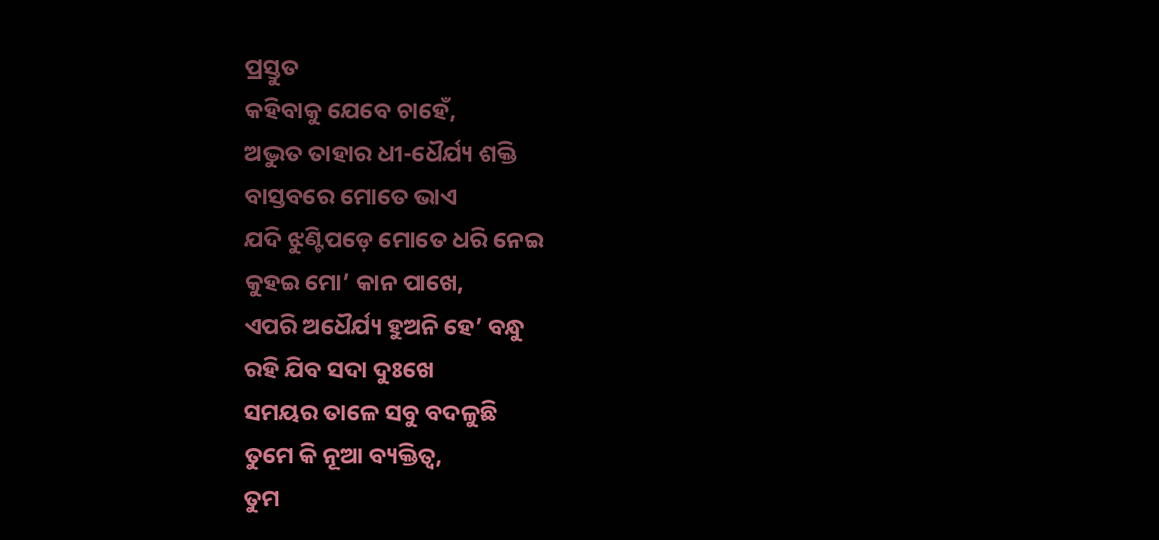ପ୍ରସ୍ତୁତ
କହିବାକୁ ଯେବେ ଚାହେଁ,
ଅଦ୍ଭୁତ ତାହାର ଧୀ-ଧୈର୍ଯ୍ୟ ଶକ୍ତି
ବାସ୍ତବରେ ମୋତେ ଭାଏ
ଯଦି ଝୁଣ୍ଟିପଡ଼େ ମୋତେ ଧରି ନେଇ
କୁହଇ ମୋ’ କାନ ପାଖେ,
ଏପରି ଅଧୈର୍ଯ୍ୟ ହୁଅନି ହେ’ ବନ୍ଧୁ
ରହି ଯିବ ସଦା ଦୁଃଖେ
ସମୟର ତାଳେ ସବୁ ବଦଳୁଛି
ତୁମେ କି ନୂଆ ବ୍ୟକ୍ତିତ୍ବ,
ତୁମ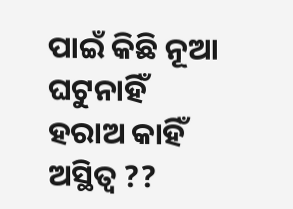ପାଇଁ କିଛି ନୂଆ ଘଟୁନାହିଁ
ହରାଅ କାହିଁ ଅସ୍ଥିତ୍ବ ??